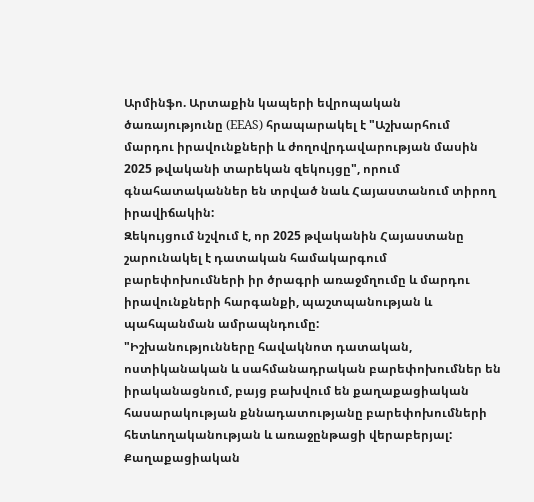Արմինֆո. Արտաքին կապերի եվրոպական ծառայությունը (EEAS) հրապարակել է "Աշխարհում մարդու իրավունքների և ժողովրդավարության մասին 2025 թվականի տարեկան զեկույցը", որում գնահատականներ են տրված նաև Հայաստանում տիրող իրավիճակին:
Զեկույցում նշվում է, որ 2025 թվականին Հայաստանը շարունակել է դատական համակարգում բարեփոխումների իր ծրագրի առաջմղումը և մարդու իրավունքների հարգանքի, պաշտպանության և պահպանման ամրապնդումը:
"Իշխանությունները հավակնոտ դատական, ոստիկանական և սահմանադրական բարեփոխումներ են իրականացնում, բայց բախվում են քաղաքացիական հասարակության քննադատությանը բարեփոխումների հետևողականության և առաջընթացի վերաբերյալ: Քաղաքացիական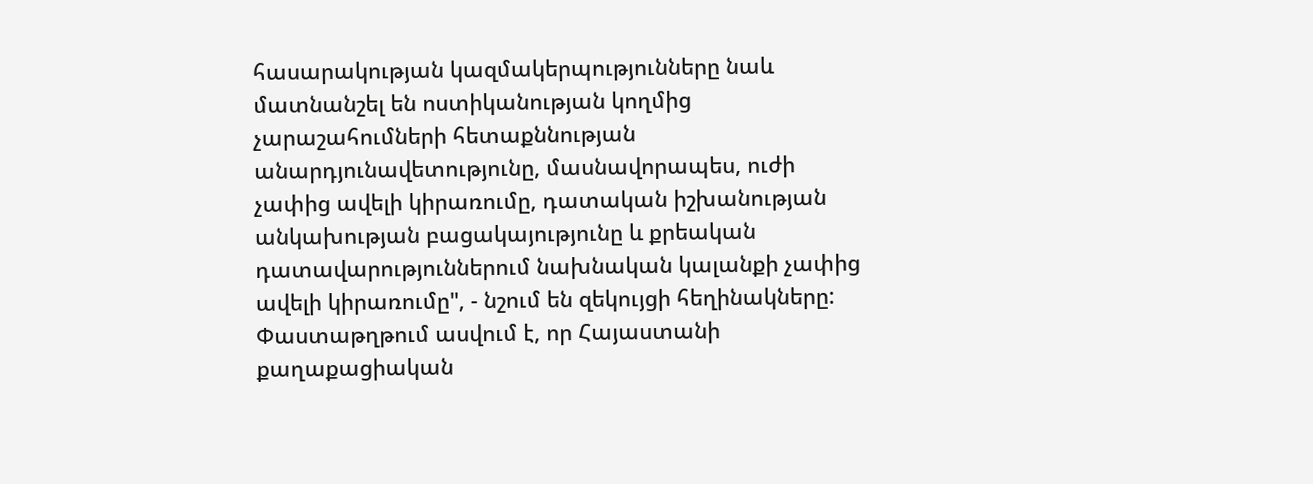հասարակության կազմակերպությունները նաև մատնանշել են ոստիկանության կողմից չարաշահումների հետաքննության անարդյունավետությունը, մասնավորապես, ուժի չափից ավելի կիրառումը, դատական իշխանության անկախության բացակայությունը և քրեական դատավարություններում նախնական կալանքի չափից ավելի կիրառումը", - նշում են զեկույցի հեղինակները:
Փաստաթղթում ասվում է, որ Հայաստանի քաղաքացիական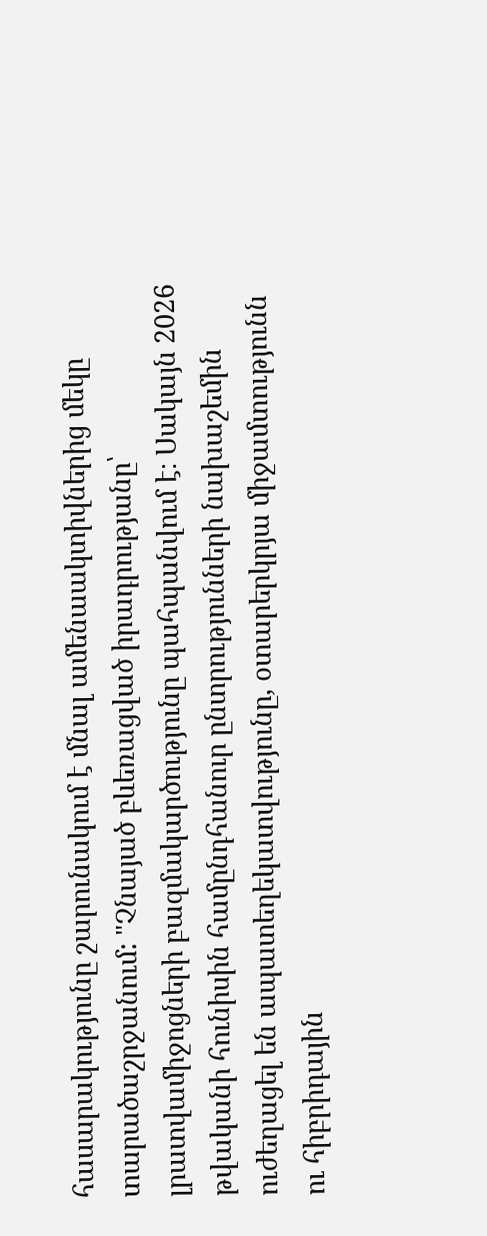հասարակությունը շարունակում է մնալ ամենաակտիվներից մեկը տարածաշրջանում: "Չնայած բևեռացված իրադրությանը՝ լրատվամիջոցների բազմակարծությունը պահպանվում է։ Սակայն 2026 թվականի հունիսին համընդհանուր ընտրությունների նախաշեմին ուժեղացել են ապատեղեկատվությունը, օտարերկրյա միջամտությունն ու հիբրիդային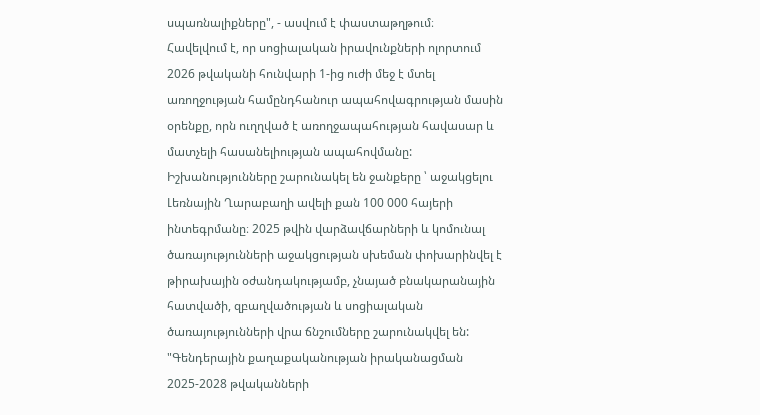սպառնալիքները", - ասվում է փաստաթղթում։
Հավելվում է, որ սոցիալական իրավունքների ոլորտում 2026 թվականի հունվարի 1-ից ուժի մեջ է մտել առողջության համընդհանուր ապահովագրության մասին օրենքը, որն ուղղված է առողջապահության հավասար և մատչելի հասանելիության ապահովմանը: Իշխանությունները շարունակել են ջանքերը ՝ աջակցելու Լեռնային Ղարաբաղի ավելի քան 100 000 հայերի ինտեգրմանը։ 2025 թվին վարձավճարների և կոմունալ ծառայությունների աջակցության սխեման փոխարինվել է թիրախային օժանդակությամբ, չնայած բնակարանային հատվածի, զբաղվածության և սոցիալական ծառայությունների վրա ճնշումները շարունակվել են:
"Գենդերային քաղաքականության իրականացման 2025-2028 թվականների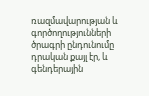ռազմավարության և գործողությունների ծրագրի ընդունումը դրական քայլ էր, և գենդերային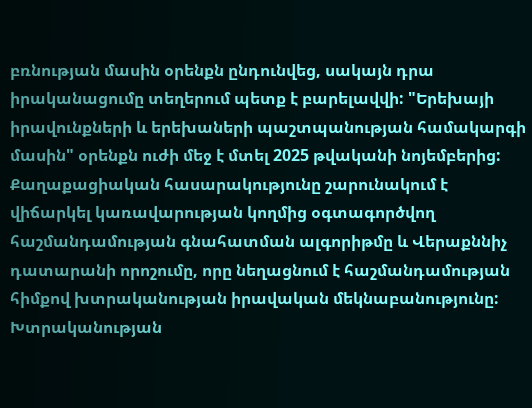բռնության մասին օրենքն ընդունվեց, սակայն դրա իրականացումը տեղերում պետք է բարելավվի: "Երեխայի իրավունքների և երեխաների պաշտպանության համակարգի մասին" օրենքն ուժի մեջ է մտել 2025 թվականի նոյեմբերից: Քաղաքացիական հասարակությունը շարունակում է վիճարկել կառավարության կողմից օգտագործվող հաշմանդամության գնահատման ալգորիթմը և Վերաքննիչ դատարանի որոշումը, որը նեղացնում է հաշմանդամության հիմքով խտրականության իրավական մեկնաբանությունը: Խտրականության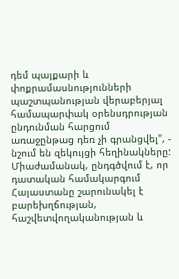դեմ պայքարի և փոքրամասնությունների պաշտպանության վերաբերյալ համապարփակ օրենսդրության ընդունման հարցում առաջընթաց դեռ չի գրանցվել", - նշում են զեկույցի հեղինակները:
Միաժամանակ, ընդգծվում է, որ դատական համակարգում Հայաստանը շարունակել է բարեխղճության, հաշվետվողականության և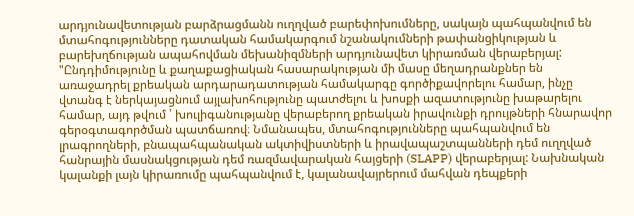արդյունավետության բարձրացմանն ուղղված բարեփոխումները, սակայն պահպանվում են մտահոգությունները դատական համակարգում նշանակումների թափանցիկության և բարեխղճության ապահովման մեխանիզմների արդյունավետ կիրառման վերաբերյալ:
"Ընդդիմությունը և քաղաքացիական հասարակության մի մասը մեղադրանքներ են առաջադրել քրեական արդարադատության համակարգը գործիքավորելու համար, ինչը վտանգ է ներկայացնում այլախոհությունը պատժելու և խոսքի ազատությունը խաթարելու համար, այդ թվում ՝ խուլիգանությանը վերաբերող քրեական իրավունքի դրույթների հնարավոր գերօգտագործման պատճառով։ Նմանապես, մտահոգությունները պահպանվում են լրագրողների, բնապահպանական ակտիվիստների և իրավապաշտպանների դեմ ուղղված հանրային մասնակցության դեմ ռազմավարական հայցերի (SLAPP) վերաբերյալ: Նախնական կալանքի լայն կիրառումը պահպանվում է, կալանավայրերում մահվան դեպքերի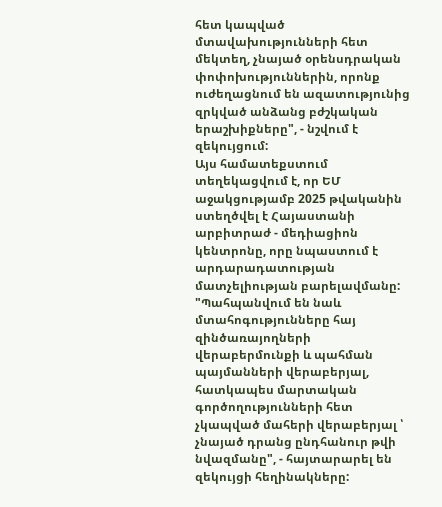հետ կապված մտավախությունների հետ մեկտեղ, չնայած օրենսդրական փոփոխություններին, որոնք ուժեղացնում են ազատությունից զրկված անձանց բժշկական երաշխիքները", - նշվում է զեկույցում:
Այս համատեքստում տեղեկացվում է, որ ԵՄ աջակցությամբ 2025 թվականին ստեղծվել է Հայաստանի արբիտրաժ - մեդիացիոն կենտրոնը, որը նպաստում է արդարադատության մատչելիության բարելավմանը:
"Պահպանվում են նաև մտահոգությունները հայ զինծառայողների վերաբերմունքի և պահման պայմանների վերաբերյալ, հատկապես մարտական գործողությունների հետ չկապված մահերի վերաբերյալ ՝ չնայած դրանց ընդհանուր թվի նվազմանը", - հայտարարել են զեկույցի հեղինակները: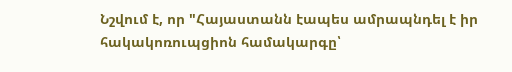Նշվում է, որ "Հայաստանն էապես ամրապնդել է իր հակակոռուպցիոն համակարգը՝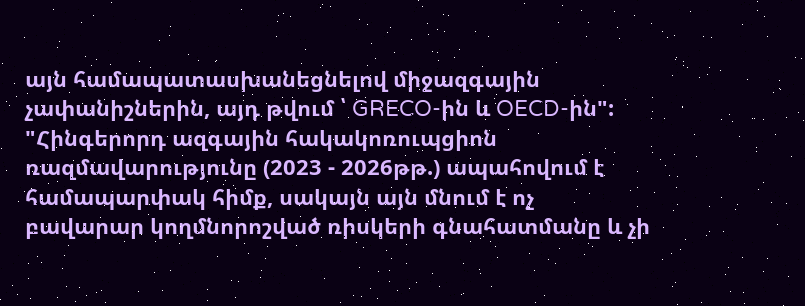այն համապատասխանեցնելով միջազգային չափանիշներին, այդ թվում ՝ GRECO-ին և OECD-ին":
"Հինգերորդ ազգային հակակոռուպցիոն ռազմավարությունը (2023 - 2026թթ.) ապահովում է համապարփակ հիմք, սակայն այն մնում է ոչ բավարար կողմնորոշված ռիսկերի գնահատմանը և չի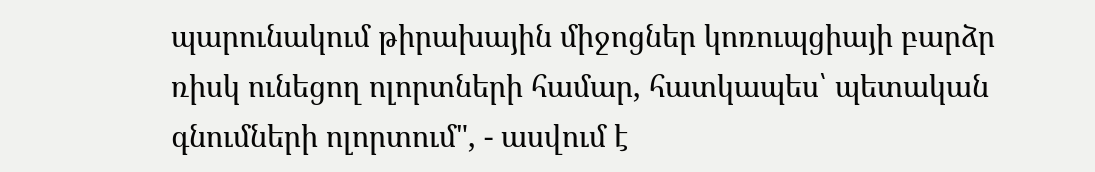պարունակում թիրախային միջոցներ կոռուպցիայի բարձր ռիսկ ունեցող ոլորտների համար, հատկապես՝ պետական գնումների ոլորտում", - ասվում է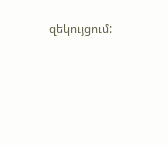զեկույցում: